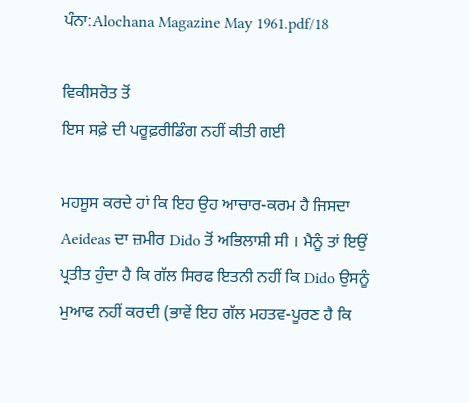ਪੰਨਾ:Alochana Magazine May 1961.pdf/18

ਵਿਕੀਸਰੋਤ ਤੋਂ
ਇਸ ਸਫ਼ੇ ਦੀ ਪਰੂਫ਼ਰੀਡਿੰਗ ਨਹੀਂ ਕੀਤੀ ਗਈ

ਮਹਸੂਸ ਕਰਦੇ ਹਾਂ ਕਿ ਇਹ ਉਹ ਆਚਾਰ-ਕਰਮ ਹੈ ਜਿਸਦਾ Aeideas ਦਾ ਜ਼ਮੀਰ Dido ਤੋਂ ਅਭਿਲਾਸ਼ੀ ਸੀ । ਮੈਨੂੰ ਤਾਂ ਇਉਂ ਪ੍ਰਤੀਤ ਹੁੰਦਾ ਹੈ ਕਿ ਗੱਲ ਸਿਰਫ ਇਤਨੀ ਨਹੀਂ ਕਿ Dido ਉਸਨੂੰ ਮੁਆਫ ਨਹੀਂ ਕਰਦੀ (ਭਾਵੇਂ ਇਹ ਗੱਲ ਮਹਤਵ-ਪੂਰਣ ਹੈ ਕਿ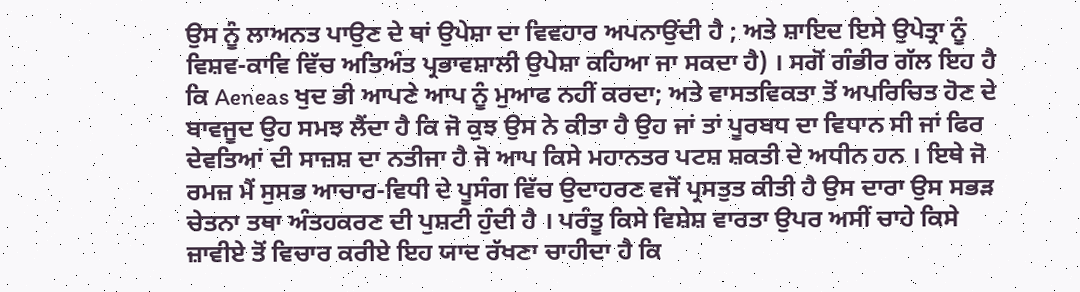ਉਸ ਨੂੰ ਲਾਅਨਤ ਪਾਉਣ ਦੇ ਥਾਂ ਉਪੇਸ਼ਾ ਦਾ ਵਿਵਹਾਰ ਅਪਨਾਉਂਦੀ ਹੈ ; ਅਤੇ ਸ਼ਾਇਦ ਇਸੇ ਉਪੇਤ੍ਰਾ ਨੂੰ ਵਿਸ਼ਵ-ਕਾਵਿ ਵਿੱਚ ਅਤਿਅੰਤ ਪ੍ਰਭਾਵਸ਼ਾਲੀ ਉਪੇਸ਼ਾ ਕਹਿਆ ਜਾ ਸਕਦਾ ਹੈ) । ਸਗੋਂ ਗੰਭੀਰ ਗੱਲ ਇਹ ਹੈ ਕਿ Aeneas ਖੁਦ ਭੀ ਆਪਣੇ ਆਪ ਨੂੰ ਮੁਆਫ ਨਹੀਂ ਕਰਦਾ; ਅਤੇ ਵਾਸਤਵਿਕਤਾ ਤੋਂ ਅਪਰਿਚਿਤ ਹੋਣ ਦੇ ਬਾਵਜੂਦ ਉਹ ਸਮਝ ਲੈਂਦਾ ਹੈ ਕਿ ਜੋ ਕੁਝ ਉਸ ਨੇ ਕੀਤਾ ਹੈ ਉਹ ਜਾਂ ਤਾਂ ਪੂਰਬਧ ਦਾ ਵਿਧਾਨ ਸੀ ਜਾਂ ਫਿਰ ਦੇਵਤਿਆਂ ਦੀ ਸਾਜ਼ਸ਼ ਦਾ ਨਤੀਜਾ ਹੈ ਜੋ ਆਪ ਕਿਸੇ ਮਹਾਨਤਰ ਪਟਸ਼ ਸ਼ਕਤੀ ਦੇ ਅਧੀਨ ਹਨ । ਇਥੇ ਜੋ ਰਮਜ਼ ਮੈਂ ਸੁਸਭ ਆਚਾਰ-ਵਿਧੀ ਦੇ ਪੂਸੰਗ ਵਿੱਚ ਉਦਾਹਰਣ ਵਜੋਂ ਪ੍ਰਸਤੁਤ ਕੀਤੀ ਹੈ ਉਸ ਦਾਰਾ ਉਸ ਸਭੜ ਚੇਤਨਾ ਤਥਾ ਅੰਤਹਕਰਣ ਦੀ ਪੁਸ਼ਟੀ ਹੁੰਦੀ ਹੈ । ਪਰੰਤੂ ਕਿਸੇ ਵਿਸ਼ੇਸ਼ ਵਾਰਤਾ ਉਪਰ ਅਸੀਂ ਚਾਹੇ ਕਿਸੇ ਜ਼ਾਵੀਏ ਤੋਂ ਵਿਚਾਰ ਕਰੀਏ ਇਹ ਯਾਦ ਰੱਖਣਾ ਚਾਹੀਦਾ ਹੈ ਕਿ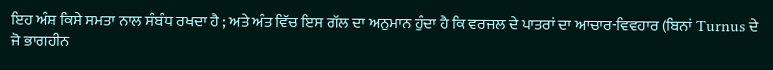ਇਹ ਅੰਸ਼ ਕਿਸੇ ਸਮਤਾ ਨਾਲ ਸੰਬੰਧ ਰਖਦਾ ਹੈ ; ਅਤੇ ਅੰਤ ਵਿੱਚ ਇਸ ਗੱਲ ਦਾ ਅਨੁਮਾਨ ਹੁੰਦਾ ਹੈ ਕਿ ਵਰਜਲ ਦੇ ਪਾਤਰਾਂ ਦਾ ਆਚਾਰ-ਵਿਵਹਾਰ (ਬਿਨਾਂ Turnus ਦੇ ਜੋ ਭਾਗਹੀਨ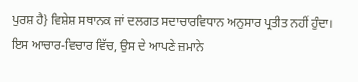ਪੁਰਸ਼ ਹੈ} ਵਿਸ਼ੇਸ਼ ਸਥਾਨਕ ਜਾਂ ਦਲਗਤ ਸਦਾਚਾਰਵਿਧਾਨ ਅਨੁਸਾਰ ਪ੍ਰਤੀਤ ਨਹੀਂ ਹੁੰਦਾ। ਇਸ ਆਚਾਰ-ਵਿਚਾਰ ਵਿੱਚ, ਉਸ ਦੇ ਆਪਣੇ ਜ਼ਮਾਨੇ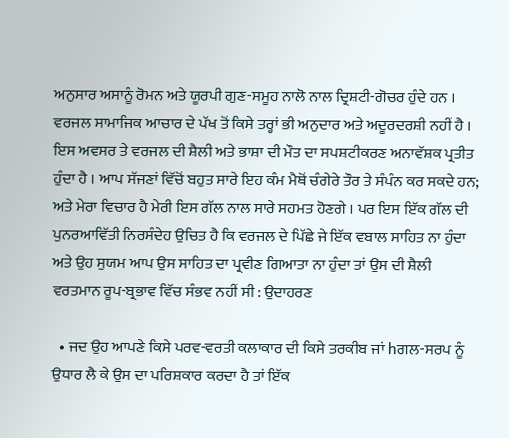ਅਨੁਸਾਰ ਅਸਾਨੂੰ ਰੋਮਨ ਅਤੇ ਯੂਰਪੀ ਗੁਣ-ਸਮੂਹ ਨਾਲੋ ਨਾਲ ਦ੍ਰਿਸ਼ਟੀ-ਗੋਚਰ ਹੁੰਦੇ ਹਨ । ਵਰਜਲ ਸਾਮਾਜਿਕ ਆਚਾਰ ਦੇ ਪੱਖ ਤੋਂ ਕਿਸੇ ਤਰ੍ਹਾਂ ਭੀ ਅਨੁਦਾਰ ਅਤੇ ਅਦੂਰਦਰਸ਼ੀ ਨਹੀਂ ਹੈ । ਇਸ ਅਵਸਰ ਤੇ ਵਰਜਲ ਦੀ ਸ਼ੈਲੀ ਅਤੇ ਭਾਸ਼ਾ ਦੀ ਮੌਤ ਦਾ ਸਪਸ਼ਟੀਕਰਣ ਅਨਾਵੱਸ਼ਕ ਪ੍ਰਤੀਤ ਹੁੰਦਾ ਹੈ । ਆਪ ਸੱਜਣਾਂ ਵਿੱਚੋਂ ਬਹੁਤ ਸਾਰੇ ਇਹ ਕੰਮ ਮੈਥੋਂ ਚੰਗੇਰੇ ਤੌਰ ਤੇ ਸੰਪੰਨ ਕਰ ਸਕਦੇ ਹਨ; ਅਤੇ ਮੇਰਾ ਵਿਚਾਰ ਹੈ ਮੇਰੀ ਇਸ ਗੱਲ ਨਾਲ ਸਾਰੇ ਸਹਮਤ ਹੋਣਗੇ । ਪਰ ਇਸ ਇੱਕ ਗੱਲ ਦੀ ਪੁਨਰਆਵਿੱਤੀ ਨਿਰਸੰਦੇਹ ਉਚਿਤ ਹੈ ਕਿ ਵਰਜਲ ਦੇ ਪਿੱਛੇ ਜੇ ਇੱਕ ਵਬਾਲ ਸਾਹਿਤ ਨਾ ਹੁੰਦਾ ਅਤੇ ਉਹ ਸੁਯਮ ਆਪ ਉਸ ਸਾਹਿਤ ਦਾ ਪ੍ਰਵੀਣ ਗਿਆਤਾ ਨਾ ਹੁੰਦਾ ਤਾਂ ਉਸ ਦੀ ਸ਼ੈਲੀ ਵਰਤਮਾਨ ਰੂਪ-ਬ੍ਰਭਾਵ ਵਿੱਚ ਸੰਭਵ ਨਹੀਂ ਸੀ : ਉਦਾਹਰਣ

  • ਜਦ ਉਹ ਆਪਣੇ ਕਿਸੇ ਪਰਵ-ਵਰਤੀ ਕਲਾਕਾਰ ਦੀ ਕਿਸੇ ਤਰਕੀਬ ਜਾਂ hਗਲ-ਸਰਪ ਨੂੰ ਉਧਾਰ ਲੈ ਕੇ ਉਸ ਦਾ ਪਰਿਸ਼ਕਾਰ ਕਰਦਾ ਹੈ ਤਾਂ ਇੱਕ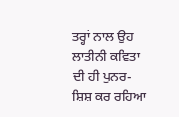ਤਰ੍ਹਾਂ ਨਾਲ ਉਹ ਲਾਤੀਨੀ ਕਵਿਤਾ ਦੀ ਹੀ ਪੁਨਰ-ਸ਼ਿਸ਼ ਕਰ ਰਹਿਆ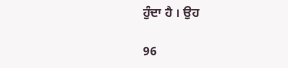ਹੁੰਦਾ ਹੈ । ਉਹ

96